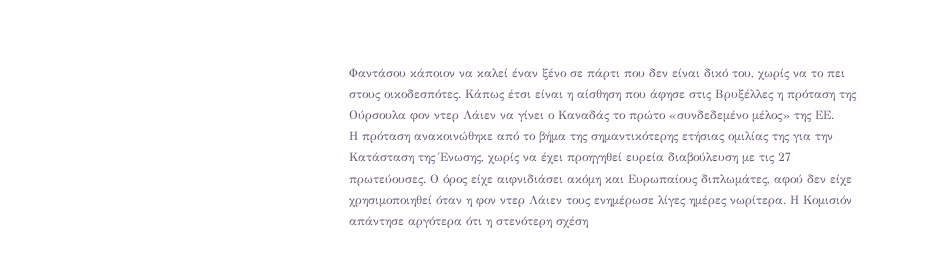Φαντάσου κάποιον να καλεί έναν ξένο σε πάρτι που δεν είναι δικό του, χωρίς να το πει στους οικοδεσπότες. Κάπως έτσι είναι η αίσθηση που άφησε στις Βρυξέλλες η πρόταση της Ούρσουλα φον ντερ Λάιεν να γίνει ο Καναδάς το πρώτο «συνδεδεμένο μέλος» της ΕΕ.
Η πρόταση ανακοινώθηκε από το βήμα της σημαντικότερης ετήσιας ομιλίας της για την Κατάσταση της Ένωσης, χωρίς να έχει προηγηθεί ευρεία διαβούλευση με τις 27 πρωτεύουσες. Ο όρος είχε αιφνιδιάσει ακόμη και Ευρωπαίους διπλωμάτες, αφού δεν είχε χρησιμοποιηθεί όταν η φον ντερ Λάιεν τους ενημέρωσε λίγες ημέρες νωρίτερα. Η Κομισιόν απάντησε αργότερα ότι η στενότερη σχέση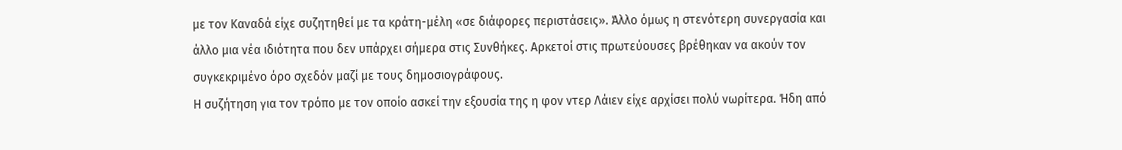με τον Καναδά είχε συζητηθεί με τα κράτη-μέλη «σε διάφορες περιστάσεις». Άλλο όμως η στενότερη συνεργασία και άλλο μια νέα ιδιότητα που δεν υπάρχει σήμερα στις Συνθήκες. Αρκετοί στις πρωτεύουσες βρέθηκαν να ακούν τον συγκεκριμένο όρο σχεδόν μαζί με τους δημοσιογράφους.
Η συζήτηση για τον τρόπο με τον οποίο ασκεί την εξουσία της η φον ντερ Λάιεν είχε αρχίσει πολύ νωρίτερα. Ήδη από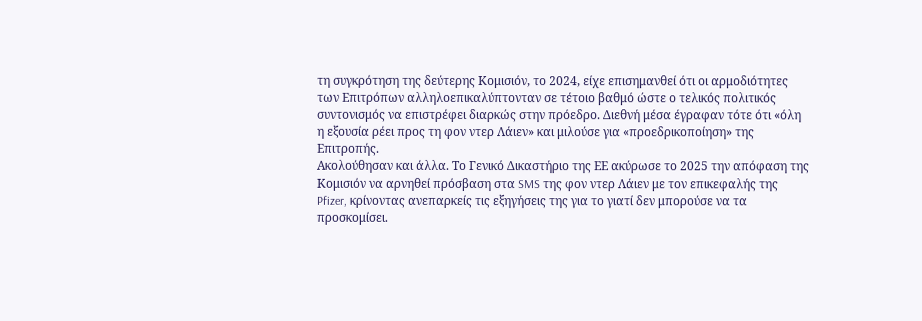τη συγκρότηση της δεύτερης Κομισιόν, το 2024, είχε επισημανθεί ότι οι αρμοδιότητες των Επιτρόπων αλληλοεπικαλύπτονταν σε τέτοιο βαθμό ώστε ο τελικός πολιτικός συντονισμός να επιστρέφει διαρκώς στην πρόεδρο. Διεθνή μέσα έγραφαν τότε ότι «όλη η εξουσία ρέει προς τη φον ντερ Λάιεν» και μιλούσε για «προεδρικοποίηση» της Επιτροπής.
Ακολούθησαν και άλλα. Το Γενικό Δικαστήριο της ΕΕ ακύρωσε το 2025 την απόφαση της Κομισιόν να αρνηθεί πρόσβαση στα SMS της φον ντερ Λάιεν με τον επικεφαλής της Pfizer, κρίνοντας ανεπαρκείς τις εξηγήσεις της για το γιατί δεν μπορούσε να τα προσκομίσει.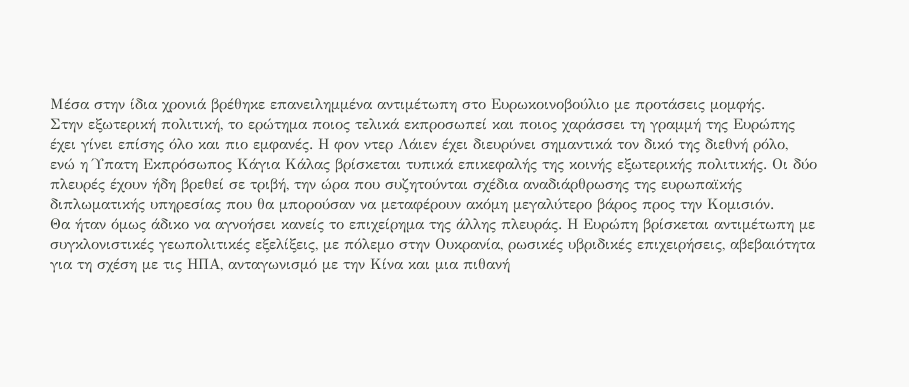Μέσα στην ίδια χρονιά βρέθηκε επανειλημμένα αντιμέτωπη στο Ευρωκοινοβούλιο με προτάσεις μομφής.
Στην εξωτερική πολιτική, το ερώτημα ποιος τελικά εκπροσωπεί και ποιος χαράσσει τη γραμμή της Ευρώπης έχει γίνει επίσης όλο και πιο εμφανές. Η φον ντερ Λάιεν έχει διευρύνει σημαντικά τον δικό της διεθνή ρόλο, ενώ η Ύπατη Εκπρόσωπος Κάγια Κάλας βρίσκεται τυπικά επικεφαλής της κοινής εξωτερικής πολιτικής. Οι δύο πλευρές έχουν ήδη βρεθεί σε τριβή, την ώρα που συζητούνται σχέδια αναδιάρθρωσης της ευρωπαϊκής διπλωματικής υπηρεσίας που θα μπορούσαν να μεταφέρουν ακόμη μεγαλύτερο βάρος προς την Κομισιόν.
Θα ήταν όμως άδικο να αγνοήσει κανείς το επιχείρημα της άλλης πλευράς. Η Ευρώπη βρίσκεται αντιμέτωπη με συγκλονιστικές γεωπολιτικές εξελίξεις, με πόλεμο στην Ουκρανία, ρωσικές υβριδικές επιχειρήσεις, αβεβαιότητα για τη σχέση με τις ΗΠΑ, ανταγωνισμό με την Κίνα και μια πιθανή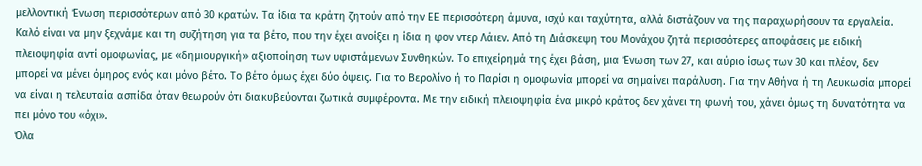μελλοντική Ένωση περισσότερων από 30 κρατών. Τα ίδια τα κράτη ζητούν από την ΕΕ περισσότερη άμυνα, ισχύ και ταχύτητα, αλλά διστάζουν να της παραχωρήσουν τα εργαλεία.
Καλό είναι να μην ξεχνάμε και τη συζήτηση για τα βέτο, που την έχει ανοίξει η ίδια η φον ντερ Λάιεν. Από τη Διάσκεψη του Μονάχου ζητά περισσότερες αποφάσεις με ειδική πλειοψηφία αντί ομοφωνίας, με «δημιουργική» αξιοποίηση των υφιστάμενων Συνθηκών. Το επιχείρημά της έχει βάση, μια Ένωση των 27, και αύριο ίσως των 30 και πλέον, δεν μπορεί να μένει όμηρος ενός και μόνο βέτο. Το βέτο όμως έχει δύο όψεις. Για το Βερολίνο ή το Παρίσι η ομοφωνία μπορεί να σημαίνει παράλυση. Για την Αθήνα ή τη Λευκωσία μπορεί να είναι η τελευταία ασπίδα όταν θεωρούν ότι διακυβεύονται ζωτικά συμφέροντα. Με την ειδική πλειοψηφία ένα μικρό κράτος δεν χάνει τη φωνή του, χάνει όμως τη δυνατότητα να πει μόνο του «όχι».
Όλα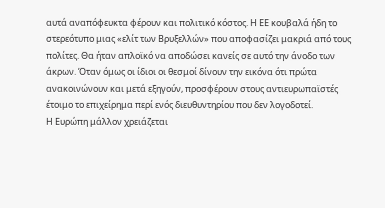αυτά αναπόφευκτα φέρουν και πολιτικό κόστος. Η ΕΕ κουβαλά ήδη το στερεότυπο μιας «ελίτ των Βρυξελλών» που αποφασίζει μακριά από τους πολίτες. Θα ήταν απλοϊκό να αποδώσει κανείς σε αυτό την άνοδο των άκρων. Όταν όμως οι ίδιοι οι θεσμοί δίνουν την εικόνα ότι πρώτα ανακοινώνουν και μετά εξηγούν, προσφέρουν στους αντιευρωπαϊστές έτοιμο το επιχείρημα περί ενός διευθυντηρίου που δεν λογοδοτεί.
Η Ευρώπη μάλλον χρειάζεται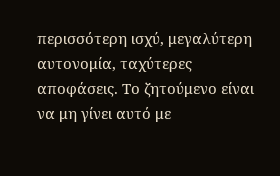περισσότερη ισχύ, μεγαλύτερη αυτονομία, ταχύτερες αποφάσεις. Το ζητούμενο είναι να μη γίνει αυτό με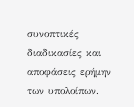συνοπτικές διαδικασίες και αποφάσεις ερήμην των υπολοίπων.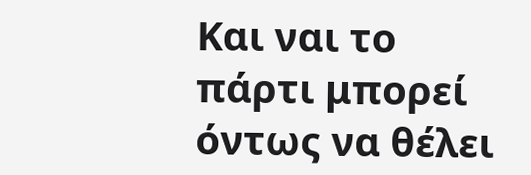Και ναι το πάρτι μπορεί όντως να θέλει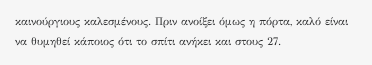καινούργιους καλεσμένους. Πριν ανοίξει όμως η πόρτα, καλό είναι να θυμηθεί κάποιος ότι το σπίτι ανήκει και στους 27.